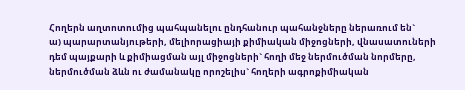Հողերն աղտոտումից պահպանելու ընդհանուր պահանջները ներառում են`
ա) պարարտանյութերի, մելիորացիայի քիմիական միջոցների, վնասատուների դեմ պայքարի և քիմիացման այլ միջոցների` հողի մեջ ներմուծման նորմերը, ներմուծման ձևն ու ժամանակը որոշելիս` հողերի ագրոքիմիական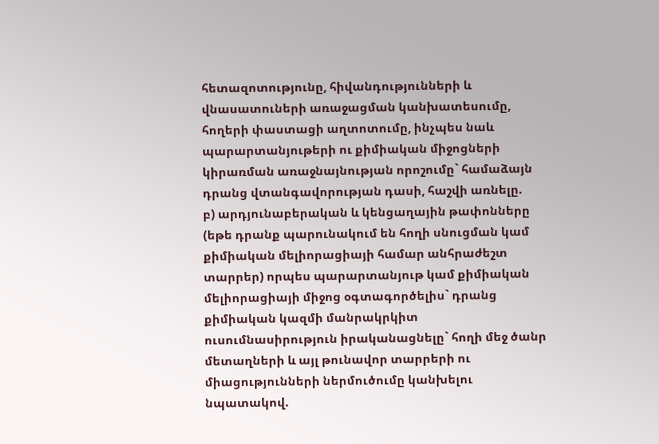հետազոտությունը, հիվանդությունների և վնասատուների առաջացման կանխատեսումը, հողերի փաստացի աղտոտումը, ինչպես նաև պարարտանյութերի ու քիմիական միջոցների կիրառման առաջնայնության որոշումը` համաձայն դրանց վտանգավորության դասի, հաշվի առնելը.
բ) արդյունաբերական և կենցաղային թափոնները (եթե դրանք պարունակում են հողի սնուցման կամ քիմիական մելիորացիայի համար անհրաժեշտ տարրեր) որպես պարարտանյութ կամ քիմիական մելիորացիայի միջոց օգտագործելիս` դրանց քիմիական կազմի մանրակրկիտ ուսումնասիրություն իրականացնելը` հողի մեջ ծանր մետաղների և այլ թունավոր տարրերի ու միացությունների ներմուծումը կանխելու նպատակով.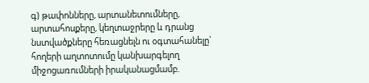գ) թափոնները, արտանետումները, արտահոսքերը, կեղտաջրերը և դրանց նստվածքները հեռացնելն ու օգտահանելը` հողերի աղտոտումը կանխարգելող միջոցառումների իրականացմամբ.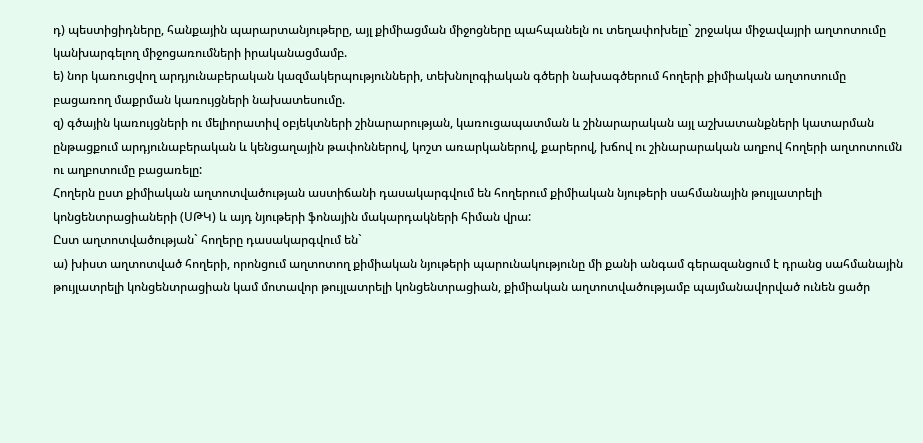դ) պեստիցիդները, հանքային պարարտանյութերը, այլ քիմիացման միջոցները պահպանելն ու տեղափոխելը` շրջակա միջավայրի աղտոտումը կանխարգելող միջոցառումների իրականացմամբ.
ե) նոր կառուցվող արդյունաբերական կազմակերպությունների, տեխնոլոգիական գծերի նախագծերում հողերի քիմիական աղտոտումը բացառող մաքրման կառույցների նախատեսումը.
զ) գծային կառույցների ու մելիորատիվ օբյեկտների շինարարության, կառուցապատման և շինարարական այլ աշխատանքների կատարման ընթացքում արդյունաբերական և կենցաղային թափոններով, կոշտ առարկաներով, քարերով, խճով ու շինարարական աղբով հողերի աղտոտումն ու աղբոտումը բացառելը:
Հողերն ըստ քիմիական աղտոտվածության աստիճանի դասակարգվում են հողերում քիմիական նյութերի սահմանային թույլատրելի կոնցենտրացիաների (ՍԹԿ) և այդ նյութերի ֆոնային մակարդակների հիման վրա:
Ըստ աղտոտվածության` հողերը դասակարգվում են`
ա) խիստ աղտոտված հողերի, որոնցում աղտոտող քիմիական նյութերի պարունակությունը մի քանի անգամ գերազանցում է դրանց սահմանային թույլատրելի կոնցենտրացիան կամ մոտավոր թույլատրելի կոնցենտրացիան, քիմիական աղտոտվածությամբ պայմանավորված ունեն ցածր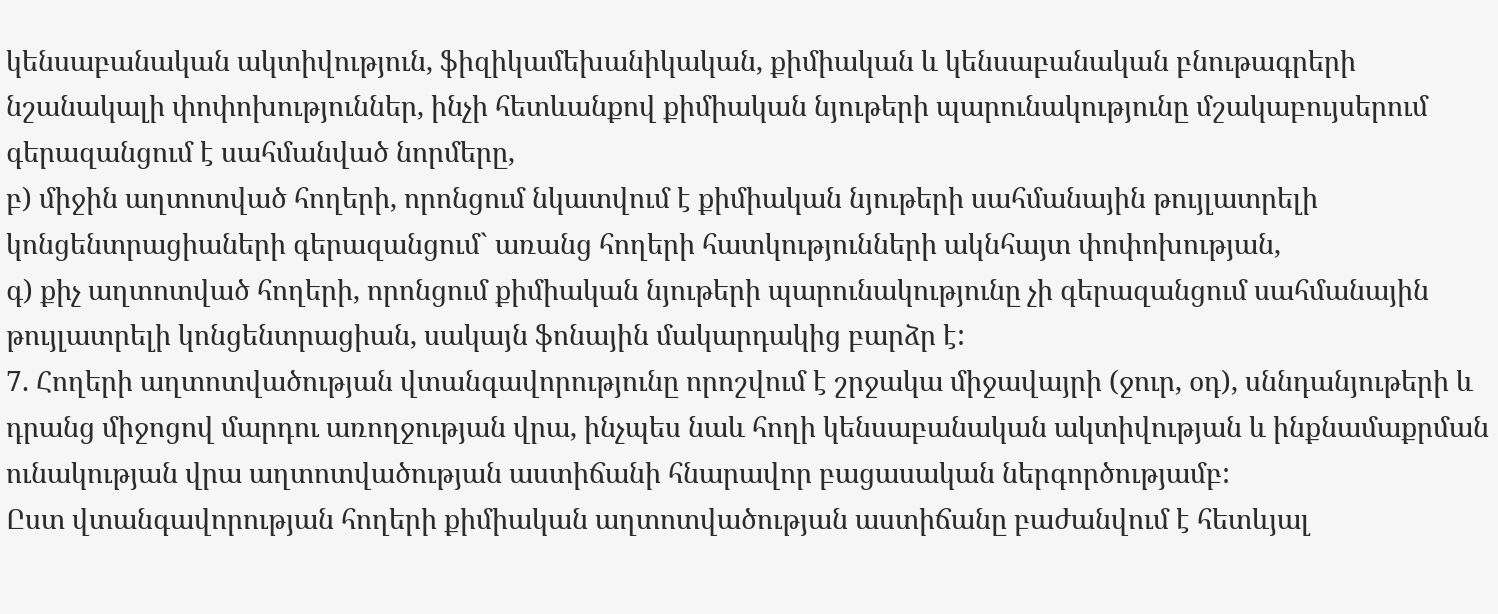կենսաբանական ակտիվություն, ֆիզիկամեխանիկական, քիմիական և կենսաբանական բնութագրերի նշանակալի փոփոխություններ, ինչի հետևանքով քիմիական նյութերի պարունակությունը մշակաբույսերում գերազանցում է սահմանված նորմերը,
բ) միջին աղտոտված հողերի, որոնցում նկատվում է քիմիական նյութերի սահմանային թույլատրելի կոնցենտրացիաների գերազանցում` առանց հողերի հատկությունների ակնհայտ փոփոխության,
գ) քիչ աղտոտված հողերի, որոնցում քիմիական նյութերի պարունակությունը չի գերազանցում սահմանային թույլատրելի կոնցենտրացիան, սակայն ֆոնային մակարդակից բարձր է:
7. Հողերի աղտոտվածության վտանգավորությունը որոշվում է շրջակա միջավայրի (ջուր, օդ), սննդանյութերի և դրանց միջոցով մարդու առողջության վրա, ինչպես նաև հողի կենսաբանական ակտիվության և ինքնամաքրման ունակության վրա աղտոտվածության աստիճանի հնարավոր բացասական ներգործությամբ:
Ըստ վտանգավորության հողերի քիմիական աղտոտվածության աստիճանը բաժանվում է հետևյալ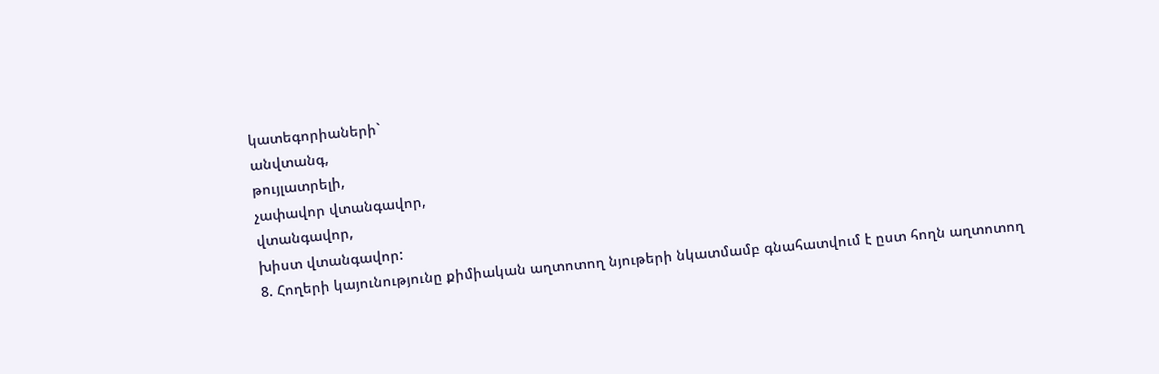կատեգորիաների`
անվտանգ,
թույլատրելի,
չափավոր վտանգավոր,
վտանգավոր,
խիստ վտանգավոր:
8. Հողերի կայունությունը քիմիական աղտոտող նյութերի նկատմամբ գնահատվում է ըստ հողն աղտոտող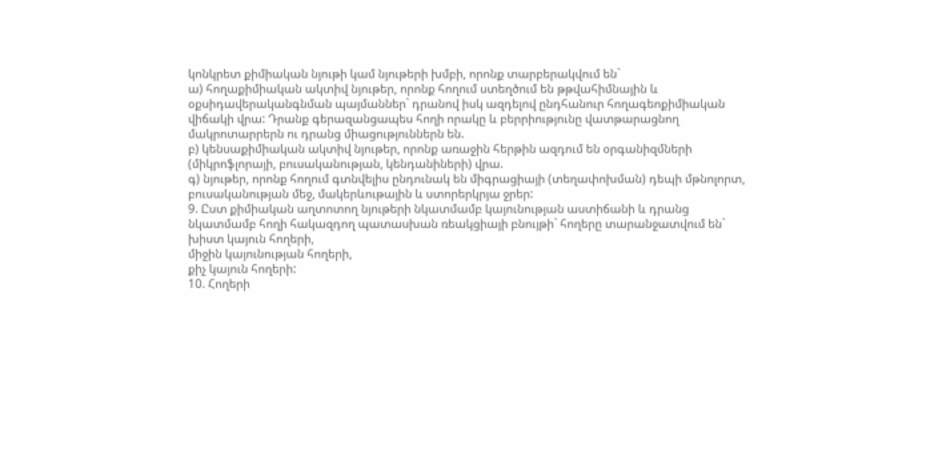կոնկրետ քիմիական նյութի կամ նյութերի խմբի, որոնք տարբերակվում են`
ա) հողաքիմիական ակտիվ նյութեր, որոնք հողում ստեղծում են թթվահիմնային և օքսիդավերականգնման պայմաններ` դրանով իսկ ազդելով ընդհանուր հողագեոքիմիական վիճակի վրա: Դրանք գերազանցապես հողի որակը և բերրիությունը վատթարացնող մակրոտարրերն ու դրանց միացություններն են.
բ) կենսաքիմիական ակտիվ նյութեր, որոնք առաջին հերթին ազդում են օրգանիզմների (միկրոֆլորայի, բուսականության, կենդանիների) վրա.
գ) նյութեր, որոնք հողում գտնվելիս ընդունակ են միգրացիայի (տեղափոխման) դեպի մթնոլորտ, բուսականության մեջ, մակերևութային և ստորերկրյա ջրեր:
9. Ըստ քիմիական աղտոտող նյութերի նկատմամբ կայունության աստիճանի և դրանց նկատմամբ հողի հակազդող պատասխան ռեակցիայի բնույթի` հողերը տարանջատվում են`
խիստ կայուն հողերի,
միջին կայունության հողերի,
քիչ կայուն հողերի:
10. Հողերի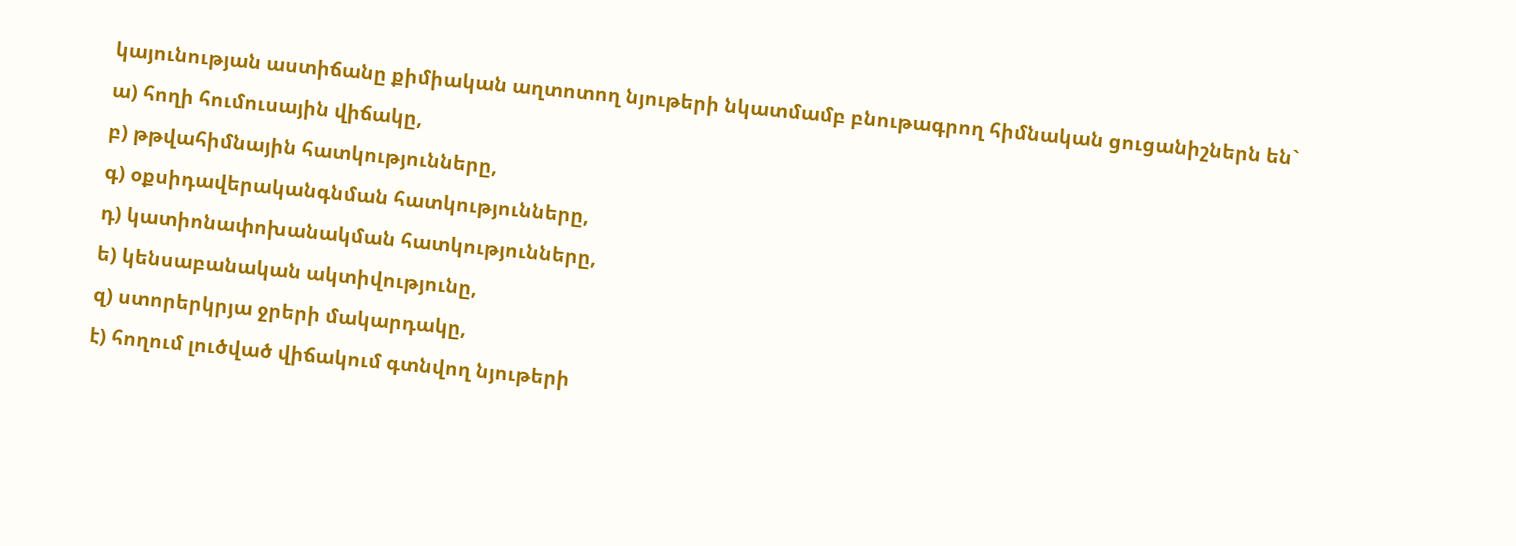կայունության աստիճանը քիմիական աղտոտող նյութերի նկատմամբ բնութագրող հիմնական ցուցանիշներն են`
ա) հողի հումուսային վիճակը,
բ) թթվահիմնային հատկությունները,
գ) օքսիդավերականգնման հատկությունները,
դ) կատիոնափոխանակման հատկությունները,
ե) կենսաբանական ակտիվությունը,
զ) ստորերկրյա ջրերի մակարդակը,
է) հողում լուծված վիճակում գտնվող նյութերի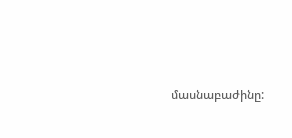մասնաբաժինը: